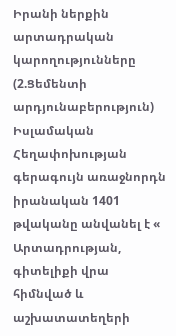Իրանի ներքին արտադրական կարողությունները (2.Ցեմենտի արդյունաբերություն)
Իսլամական Հեղափոխության գերագույն առաջնորդն իրանական 1401 թվականը անվանել է « Արտադրության, գիտելիքի վրա հիմնված և աշխատատեղերի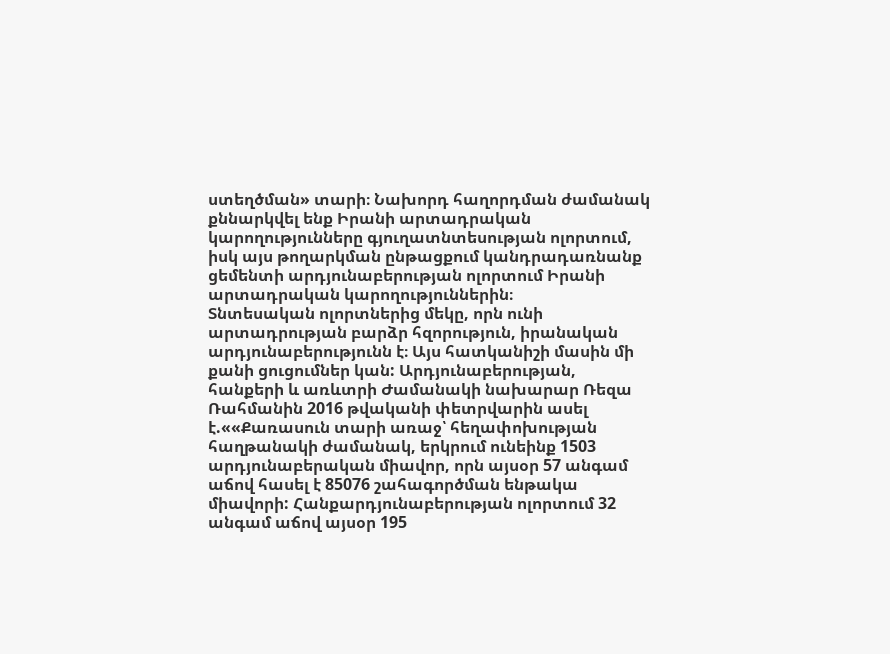ստեղծման» տարի։ Նախորդ հաղորդման ժամանակ քննարկվել ենք Իրանի արտադրական կարողությունները գյուղատնտեսության ոլորտում, իսկ այս թողարկման ընթացքում կանդրադառնանք ցեմենտի արդյունաբերության ոլորտում Իրանի արտադրական կարողություններին։
Տնտեսական ոլորտներից մեկը, որն ունի արտադրության բարձր հզորություն, իրանական արդյունաբերությունն է։ Այս հատկանիշի մասին մի քանի ցուցումներ կան: Արդյունաբերության, հանքերի և առևտրի Ժամանակի նախարար Ռեզա Ռահմանին 2016 թվականի փետրվարին ասել է.««Քառասուն տարի առաջ՝ հեղափոխության հաղթանակի ժամանակ, երկրում ունեինք 1503 արդյունաբերական միավոր, որն այսօր 57 անգամ աճով հասել է 85076 շահագործման ենթակա միավորի: Հանքարդյունաբերության ոլորտում 32 անգամ աճով այսօր 195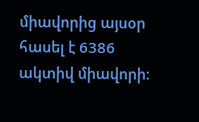միավորից այսօր հասել է 6386 ակտիվ միավորի։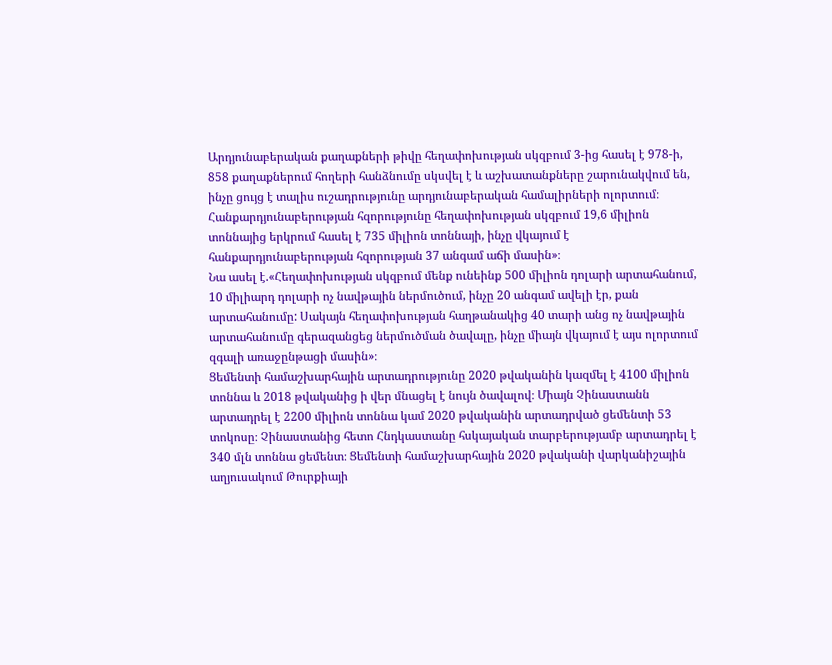Արդյունաբերական քաղաքների թիվը հեղափոխության սկզբում 3-ից հասել է 978-ի, 858 քաղաքներում հողերի հանձնումը սկսվել է և աշխատանքները շարունակվում են, ինչը ցույց է տալիս ուշադրությունը արդյունաբերական համալիրների ոլորտում։ Հանքարդյունաբերության հզորությունը հեղափոխության սկզբում 19,6 միլիոն տոննայից երկրում հասել է 735 միլիոն տոննայի, ինչը վկայում է հանքարդյունաբերության հզորության 37 անգամ աճի մասին»։
Նա ասել է.«Հեղափոխության սկզբում մենք ունեինք 500 միլիոն դոլարի արտահանում, 10 միլիարդ դոլարի ոչ նավթային ներմուծում, ինչը 20 անգամ ավելի էր, քան արտահանումը: Սակայն հեղափոխության հաղթանակից 40 տարի անց ոչ նավթային արտահանումը գերազանցեց ներմուծման ծավալը, ինչը միայն վկայում է այս ոլորտում զգալի առաջընթացի մասին»։
Ցեմենտի համաշխարհային արտադրությունը 2020 թվականին կազմել է 4100 միլիոն տոննա և 2018 թվականից ի վեր մնացել է նույն ծավալով։ Միայն Չինաստանն արտադրել է 2200 միլիոն տոննա կամ 2020 թվականին արտադրված ցեմենտի 53 տոկոսը։ Չինաստանից հետո Հնդկաստանը հսկայական տարբերությամբ արտադրել է 340 մլն տոննա ցեմենտ։ Ցեմենտի համաշխարհային 2020 թվականի վարկանիշային աղյուսակում Թուրքիայի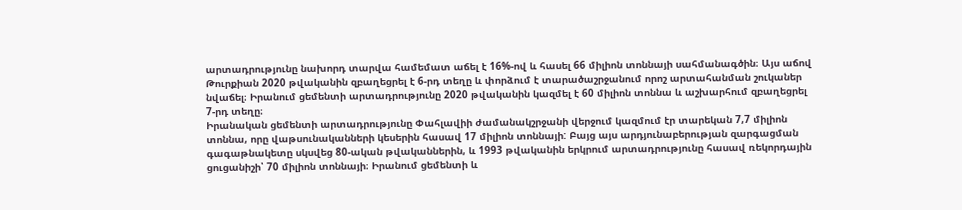արտադրությունը նախորդ տարվա համեմատ աճել է 16%-ով և հասել 66 միլիոն տոննայի սահմանագծին։ Այս աճով Թուրքիան 2020 թվականին զբաղեցրել է 6-րդ տեղը և փորձում է տարածաշրջանում որոշ արտահանման շուկաներ նվաճել։ Իրանում ցեմենտի արտադրությունը 2020 թվականին կազմել է 60 միլիոն տոննա և աշխարհում զբաղեցրել 7-րդ տեղը։
Իրանական ցեմենտի արտադրությունը Փահլավիի ժամանակշրջանի վերջում կազմում էր տարեկան 7,7 միլիոն տոննա, որը վաթսունականների կեսերին հասավ 17 միլիոն տոննայի: Բայց այս արդյունաբերության զարգացման գագաթնակետը սկսվեց 80-ական թվականներին, և 1993 թվականին երկրում արտադրությունը հասավ ռեկորդային ցուցանիշի՝ 70 միլիոն տոննայի։ Իրանում ցեմենտի և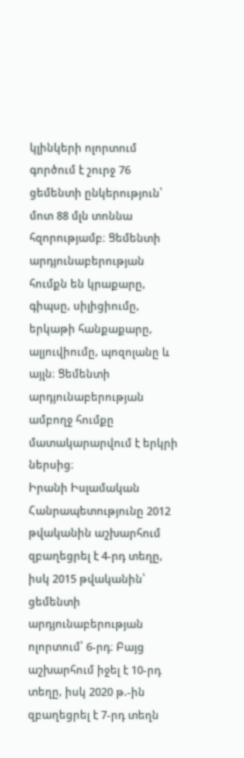կլինկերի ոլորտում գործում է շուրջ 76 ցեմենտի ընկերություն՝ մոտ 88 մլն տոննա հզորությամբ։ Ցեմենտի արդյունաբերության հումքն են կրաքարը, գիպսը, սիլիցիումը, երկաթի հանքաքարը, ալյուվիումը, պոզոլանը և այլն։ Ցեմենտի արդյունաբերության ամբողջ հումքը մատակարարվում է երկրի ներսից։
Իրանի Իսլամական Հանրապետությունը 2012 թվականին աշխարհում զբաղեցրել է 4-րդ տեղը, իսկ 2015 թվականին՝ ցեմենտի արդյունաբերության ոլորտում՝ 6-րդ։ Բայց աշխարհում իջել է 10-րդ տեղը, իսկ 2020 թ.-ին զբաղեցրել է 7-րդ տեղն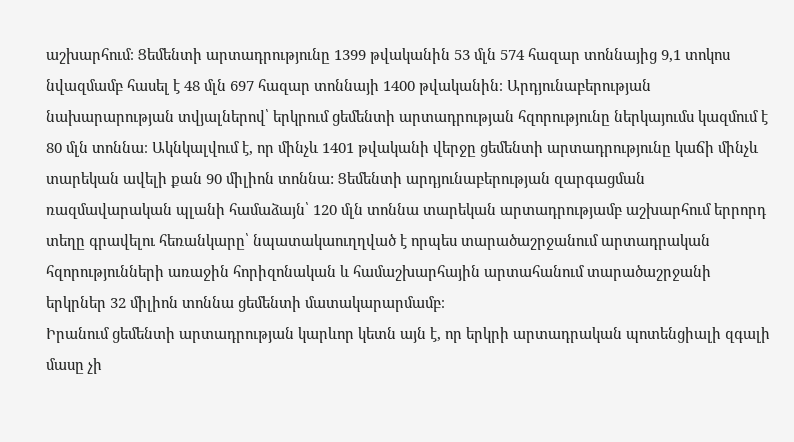աշխարհում։ Ցեմենտի արտադրությունը 1399 թվականին 53 մլն 574 հազար տոննայից 9,1 տոկոս նվազմամբ հասել է 48 մլն 697 հազար տոննայի 1400 թվականին։ Արդյունաբերության նախարարության տվյալներով՝ երկրում ցեմենտի արտադրության հզորությունը ներկայումս կազմում է 80 մլն տոննա։ Ակնկալվում է, որ մինչև 1401 թվականի վերջը ցեմենտի արտադրությունը կաճի մինչև տարեկան ավելի քան 90 միլիոն տոննա: Ցեմենտի արդյունաբերության զարգացման ռազմավարական պլանի համաձայն՝ 120 մլն տոննա տարեկան արտադրությամբ աշխարհում երրորդ տեղը գրավելու հեռանկարը՝ նպատակաուղղված է որպես տարածաշրջանում արտադրական հզորությունների առաջին հորիզոնական և համաշխարհային արտահանում տարածաշրջանի երկրներ 32 միլիոն տոննա ցեմենտի մատակարարմամբ։
Իրանում ցեմենտի արտադրության կարևոր կետն այն է, որ երկրի արտադրական պոտենցիալի զգալի մասը չի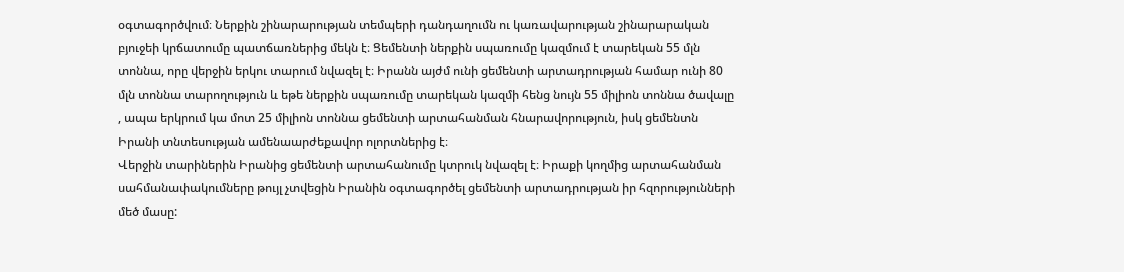օգտագործվում։ Ներքին շինարարության տեմպերի դանդաղումն ու կառավարության շինարարական բյուջեի կրճատումը պատճառներից մեկն է։ Ցեմենտի ներքին սպառումը կազմում է տարեկան 55 մլն տոննա, որը վերջին երկու տարում նվազել է։ Իրանն այժմ ունի ցեմենտի արտադրության համար ունի 80 մլն տոննա տարողություն և եթե ներքին սպառումը տարեկան կազմի հենց նույն 55 միլիոն տոննա ծավալը , ապա երկրում կա մոտ 25 միլիոն տոննա ցեմենտի արտահանման հնարավորություն, իսկ ցեմենտն Իրանի տնտեսության ամենաարժեքավոր ոլորտներից է։
Վերջին տարիներին Իրանից ցեմենտի արտահանումը կտրուկ նվազել է։ Իրաքի կողմից արտահանման սահմանափակումները թույլ չտվեցին Իրանին օգտագործել ցեմենտի արտադրության իր հզորությունների մեծ մասը: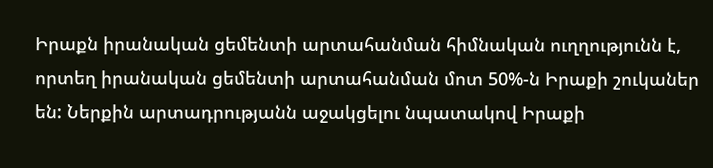Իրաքն իրանական ցեմենտի արտահանման հիմնական ուղղությունն է, որտեղ իրանական ցեմենտի արտահանման մոտ 50%-ն Իրաքի շուկաներ են: Ներքին արտադրությանն աջակցելու նպատակով Իրաքի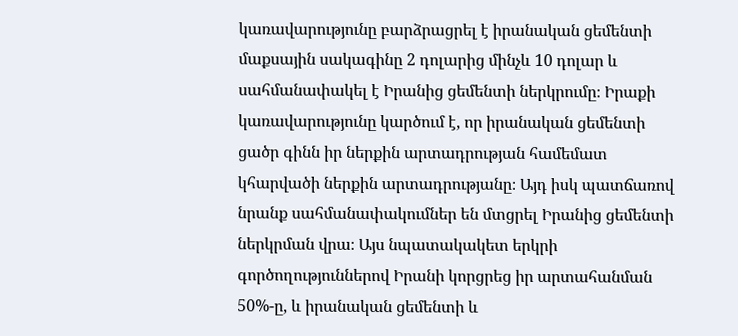կառավարությունը բարձրացրել է իրանական ցեմենտի մաքսային սակագինը 2 դոլարից մինչև 10 դոլար և սահմանափակել է Իրանից ցեմենտի ներկրումը։ Իրաքի կառավարությունը կարծում է, որ իրանական ցեմենտի ցածր գինն իր ներքին արտադրության համեմատ կհարվածի ներքին արտադրությանը։ Այդ իսկ պատճառով նրանք սահմանափակումներ են մտցրել Իրանից ցեմենտի ներկրման վրա։ Այս նպատակակետ երկրի գործողություններով Իրանի կորցրեց իր արտահանման 50%-ը, և իրանական ցեմենտի և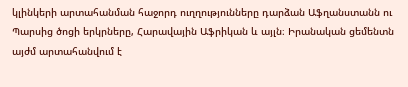կլինկերի արտահանման հաջորդ ուղղությունները դարձան Աֆղանստանն ու Պարսից ծոցի երկրները, Հարավային Աֆրիկան և այլն։ Իրանական ցեմենտն այժմ արտահանվում է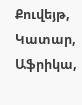Քուվեյթ, Կատար, Աֆրիկա,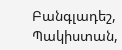Բանգլադեշ, Պակիստան,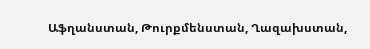Աֆղանստան, Թուրքմենստան, Ղազախստան,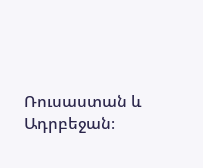Ռուսաստան և Ադրբեջան։